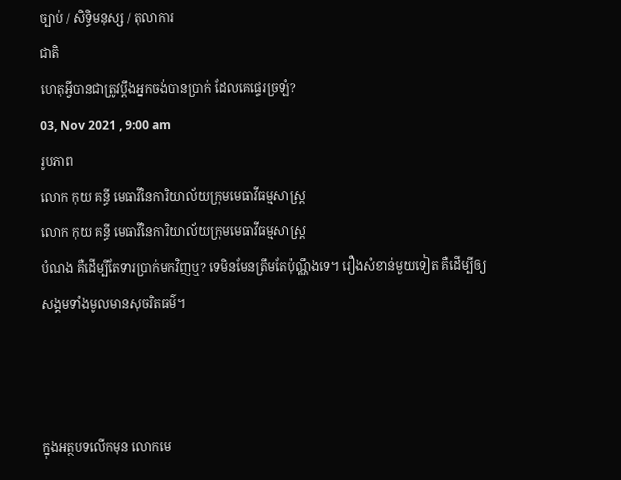ច្បាប់ / សិទិ្ធមនុស្ស / តុលាការ
ជាតិ
ហេតុអ្វីបានជាត្រូវប្តឹងអ្នកចង់បានប្រាក់ ដែលគេផ្ទេរច្រឡំ?
03, Nov 2021 , 9:00 am
រូបភាព
លោក កុយ គន្ធី មេធាវីនៃការិយាល័យក្រុមមេធាវីធម្មសាស្ត្រ
លោក កុយ គន្ធី មេធាវីនៃការិយាល័យក្រុមមេធាវីធម្មសាស្ត្រ
បំណង គឺដើម្បីតែទារប្រាក់មកវិញឬ? ទេមិនមែនត្រឹមតែប៉ុណ្ណឹងទេ។ រឿងសំខាន់មួយទៀត គឺដើម្បីឲ្យសង្គមទាំងមូលមានសុចរិតធម៌។



ក្នុងអត្ថបទលើកមុន លោកមេ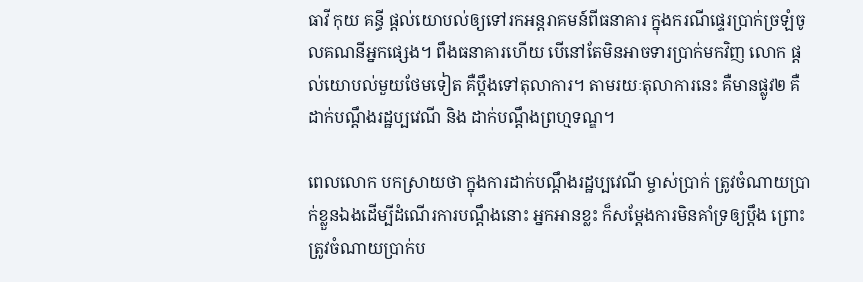ធាវី កុយ គន្ធី ផ្តល់យោបល់ឲ្យទៅរកអន្តរាគមន៍ពីធនាគារ ក្នុងករណីផ្ទេរប្រាក់ច្រឡំចូលគណនីអ្នកផ្សេង។ ពឹងធនាគារហើយ បើនៅតែមិនអាចទារប្រាក់មកវិញ លោក ផ្តល់យោបល់មួយថែមទៀត គឺប្តឹងទៅតុលាការ។ តាមរយៈតុលាការនេះ គឺមានផ្លូវ២ គឺដាក់បណ្តឹងរដ្ឋប្បវេណី និង ដាក់បណ្តឹងព្រហ្មទណ្ឌ។

ពេលលោក បកស្រាយថា ក្នុងការដាក់បណ្តឹងរដ្ឋប្បវេណី ម្ចាស់ប្រាក់ ត្រូវចំណាយប្រាក់ខ្លួនឯងដើម្បីដំណើរការបណ្តឹងនោះ អ្នកអានខ្លះ ក៏សម្តែងការមិនគាំទ្រឲ្យប្តឹង ព្រោះត្រូវចំណាយប្រាក់ប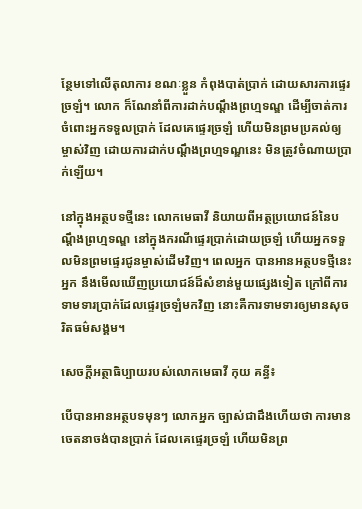ន្ថែមទៅលើតុលាការ ខណៈខ្លួន កំពុងបាត់ប្រាក់ ដោយសារការផ្ទេរច្រឡំ។ លោក ក៏ណែនាំពីការដាក់បណ្តឹងព្រហ្មទណ្ឌ ដើម្បីចាត់ការចំពោះអ្នកទទួលប្រាក់ ដែលគេផ្ទេរច្រឡំ ហើយមិនព្រមប្រគល់ឲ្យម្ចាស់វិញ ដោយការដាក់បណ្តឹងព្រហ្មទណ្ឌនេះ មិនត្រូវចំណាយប្រាក់ឡើយ។

នៅក្នុងអត្ថបទថ្មីនេះ លោកមេធាវី និយាយពីអត្ថប្រយោជន៍នៃបណ្តឹងព្រហ្មទណ្ឌ នៅក្នុងករណីផ្ទេរប្រាក់ដោយច្រឡំ ហើយអ្នកទទួលមិនព្រមផ្ទេរជូនម្ចាស់ដើមវិញ។ ពេលអ្នក បានអានអត្ថបទថ្មីនេះ អ្នក នឹងមើលឃើញប្រយោជន៍ដ៏សំខាន់មួយផ្សេងទៀត ក្រៅពីការទាមទារប្រាក់ដែលផ្ទេរច្រឡំមកវិញ នោះគឺការទាមទារឲ្យមានសុចរិតធម៌សង្គម។

សេចក្តីអត្ថាធិប្បាយរបស់លោកមេធាវី កុយ គន្ធី៖

បើបានអានអត្ថបទមុនៗ លោកអ្នក ច្បាស់ជាដឹងហើយថា ការមានចេតនាចង់បានប្រាក់ ដែលគេផ្ទេរច្រឡំ ហើយមិនព្រ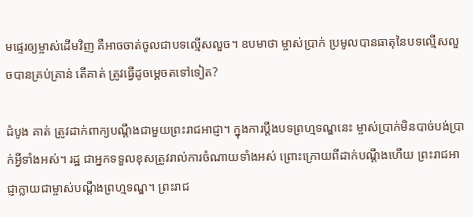មផ្ទេរឲ្យម្ចាស់ដើមវិញ គឺអាចចាត់ចូលជាបទល្មើសលួច។ ឧបមាថា ម្ចាស់ប្រាក់ ប្រមូលបានធាតុនៃបទល្មើសលួចបានគ្រប់គ្រាន់ តើគាត់ ត្រូវធ្វើដូចម្តេចតទៅទៀត?

ដំបូង គាត់ ត្រូវដាក់ពាក្យបណ្តឹងជាមួយព្រះរាជអាជ្ញា។ ក្នុងការប្តឹងបទព្រហ្មទណ្ឌនេះ ម្ចាស់ប្រាក់មិនបាច់បង់ប្រាក់អ្វីទាំងអស់។ រដ្ឋ ជាអ្នកទទួលខុសត្រូវរាល់ការចំណាយទាំងអស់ ព្រោះក្រោយពីដាក់បណ្តឹងហើយ ព្រះរាជអាជ្ញាក្លាយជាម្ចាស់បណ្តឹងព្រហ្មទណ្ឌ។ ព្រះរាជ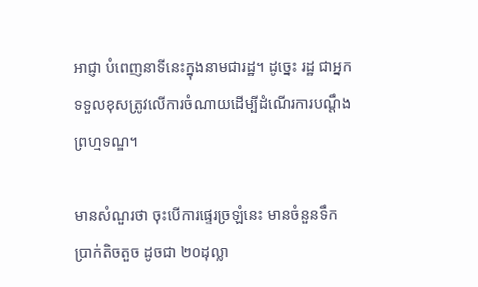អាជ្ញា បំពេញនាទីនេះក្នុងនាមជារដ្ឋ។ ដូច្នេះ រដ្ឋ ជាអ្នកទទួលខុសត្រូវលើការចំណាយដើម្បីដំណើរការបណ្តឹងព្រហ្មទណ្ឌ។

មានសំណួរថា ចុះបើការផ្ទេរច្រឡំនេះ មានចំនួនទឹកប្រាក់តិចតួច ដូចជា ២០ដុល្លា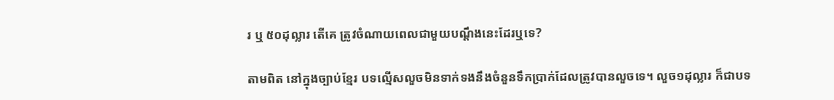រ ឬ ៥០ដុល្លារ តើគេ ត្រូវចំណាយពេលជាមួយបណ្តឹងនេះដែរឬទេ?

តាមពិត នៅក្នុងច្បាប់ខ្មែរ បទល្មើសលួចមិនទាក់ទងនឹងចំនួនទឹកប្រាក់ដែលត្រូវបានលួចទេ។ លួច១ដុល្លារ ក៏ជាបទ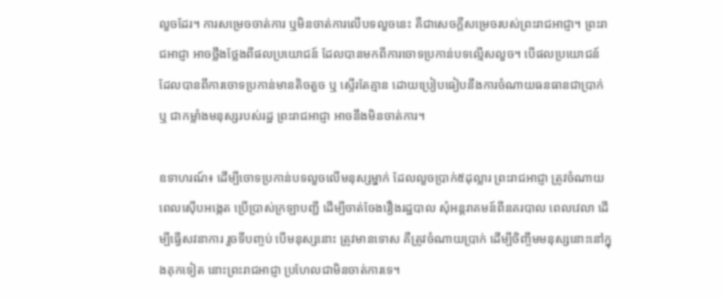លួចដែរ។ ការសម្រេចចាត់ការ ឬមិនចាត់ការលើបទលួចនេះ គឺជាសេចក្តីសម្រេចរបស់ព្រះរាជអាជ្ញា។ ព្រះរាជអាជ្ញា អាចថ្លឹងថ្លែងពីផលប្រយោជន៍ ដែលបានមកពីការចោទប្រកាន់បទល្មើសលួច។ បើផលប្រយោជន៍ ដែលបានពីការចោទប្រកាន់មានតិចតួច ឬ ស្ទើរតែគ្មាន ដោយប្រៀបធៀបនឹងការចំណាយធនធានជាប្រាក់ ឬ ជាកម្លាំងមនុស្សរបស់រដ្ឋ ព្រះរាជអាជ្ញា អាចនឹងមិនចាត់ការ។

ឧទាហរណ៍៖ ដើម្បីចោទប្រកាន់បទលួចលើមនុស្សម្នាក់ ដែលលួចប្រាក់៥ដុល្លារ ព្រះរាជអាជ្ញា ត្រូវចំណាយពេលស៊ើបអង្កេត ប្រើប្រាស់ក្រឡាបញ្ជី ដើម្បីចាត់ចែងរឿងរដ្ឋបាល សុំអន្តរាគមន៍ពីនគរបាល ពេលវេលា ដើម្បីធ្វើសវនាការ រួចទីបញ្ចប់ បើមនុស្សនោះ ត្រូវមានទោស គឺត្រូវចំណាយប្រាក់ ដើម្បីចិញ្ចឹមមនុស្សនោះនៅក្នុងគុកទៀត នោះព្រះរាជអាជ្ញា ប្រហែលជាមិនចាត់ការទេ។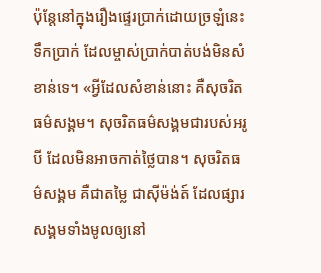ប៉ុន្តែនៅក្នុងរឿងផ្ទេរប្រាក់ដោយច្រឡំនេះ ទឹកប្រាក់ ដែលម្ចាស់ប្រាក់បាត់បង់មិនសំខាន់ទេ។ «អ្វីដែលសំខាន់នោះ គឺសុចរិតធម៌សង្គម។ សុចរិតធម៌សង្គមជារបស់អរូបី ដែលមិនអាចកាត់ថ្លៃបាន។ សុចរិតធម៌សង្គម គឺជាតម្លៃ ជាស៊ីម៉ង់ត៍ ដែលផ្សារសង្គមទាំងមូលឲ្យនៅ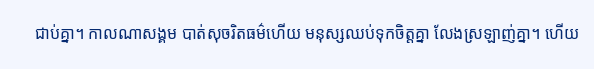ជាប់គ្នា។ កាលណាសង្គម បាត់សុចរិតធម៌ហើយ មនុស្សឈប់ទុកចិត្តគ្នា លែងស្រឡាញ់គ្នា។ ហើយ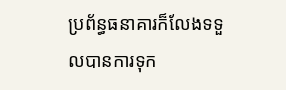ប្រព័ន្ធធនាគារក៏លែងទទួលបានការទុក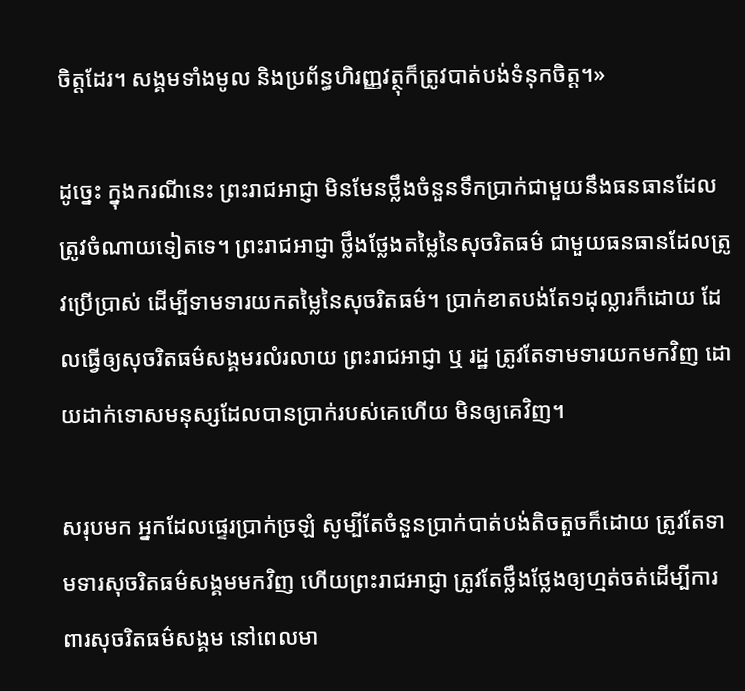ចិត្តដែរ។ សង្គមទាំងមូល និងប្រព័ន្ធហិរញ្ញវត្ថុក៏ត្រូវបាត់បង់ទំនុកចិត្ត។»

ដូច្នេះ ក្នុងករណីនេះ ព្រះរាជអាជ្ញា មិនមែនថ្លឹងចំនួនទឹកប្រាក់ជាមួយនឹងធនធានដែលត្រូវចំណាយទៀតទេ។ ព្រះរាជអាជ្ញា ថ្លឹងថ្លែងតម្លៃនៃសុចរិតធម៌ ជាមួយធនធានដែលត្រូវប្រើប្រាស់ ដើម្បីទាមទារយកតម្លៃនៃសុចរិតធម៌។ ប្រាក់ខាតបង់តែ១ដុល្លារក៏ដោយ ដែលធ្វើឲ្យសុចរិតធម៌សង្គមរលំរលាយ ព្រះរាជអាជ្ញា ឬ រដ្ឋ ត្រូវតែទាមទារយកមកវិញ ដោយដាក់ទោសមនុស្សដែលបានប្រាក់របស់គេហើយ មិនឲ្យគេវិញ។

សរុបមក អ្នកដែលផ្ទេរប្រាក់ច្រឡំ សូម្បីតែចំនួនប្រាក់បាត់បង់តិចតួចក៏ដោយ ត្រូវតែទាមទារសុចរិតធម៌សង្គមមកវិញ ហើយព្រះរាជអាជ្ញា ត្រូវតែថ្លឹងថ្លែងឲ្យហ្មត់ចត់ដើម្បីការពារសុចរិតធម៌សង្គម នៅពេលមា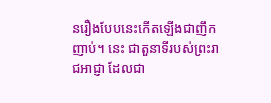នរឿងបែបនេះកើតឡើងជាញឹកញាប់។ នេះ ជាតួនាទីរបស់ព្រះរាជអាជ្ញា ដែលជា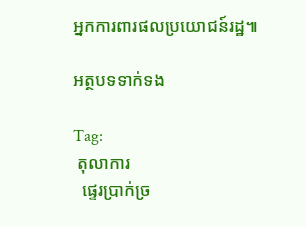អ្នកការពារផលប្រយោជន៍រដ្ឋ៕

អត្ថបទទាក់ទង

Tag:
 តុលាការ
  ផ្ទេរប្រាក់ច្រ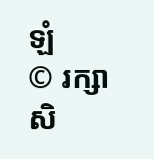ឡំ
© រក្សាសិ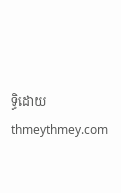ទ្ធិដោយ thmeythmey.com